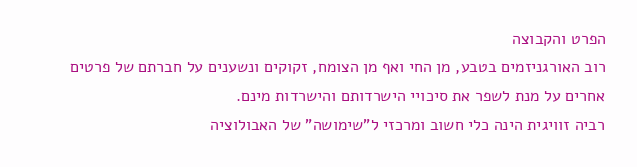הפרט והקבוצה
רוב האורגניזמים בטבע, מן החי ואף מן הצומח, זקוקים ונשענים על חברתם של פרטים אחרים על מנת לשפר את סיכויי הישרדותם והישרדות מינם.
רביה זוויגית הינה כלי חשוב ומרכזי ל"שימושה" של האבולוציה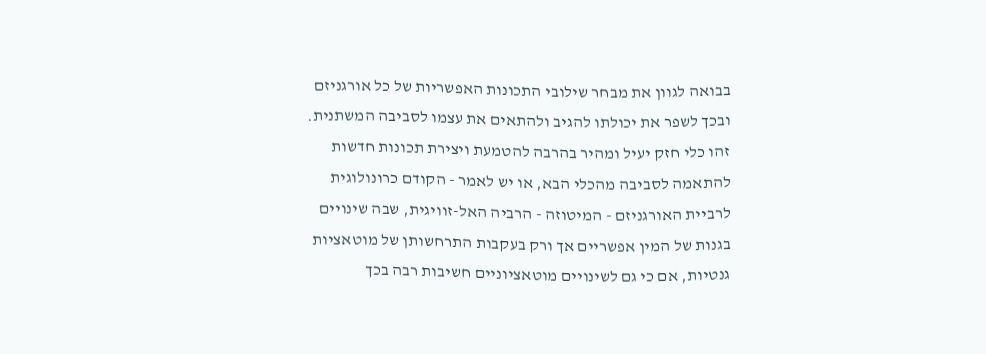בבואה לגוון את מבחר שילובי התכונות האפשריות של כל אורגניזם ובכך לשפר את יכולתו להגיב ולהתאים את עצמו לסביבה המשתנית. זהו כלי חזק יעיל ומהיר בהרבה להטמעת ויצירת תכונות חדשות להתאמה לסביבה מהכלי הבא, או יש לאמר - הקודם כרונולוגית לרביית האורגניזם - המיטוזה - הרביה האל-זוויגית, שבה שינויים בגנות של המין אפשריים אך ורק בעקבות התרחשותן של מוטאציות גנטיות, אם כי גם לשינויים מוטאציוניים חשיבות רבה בכך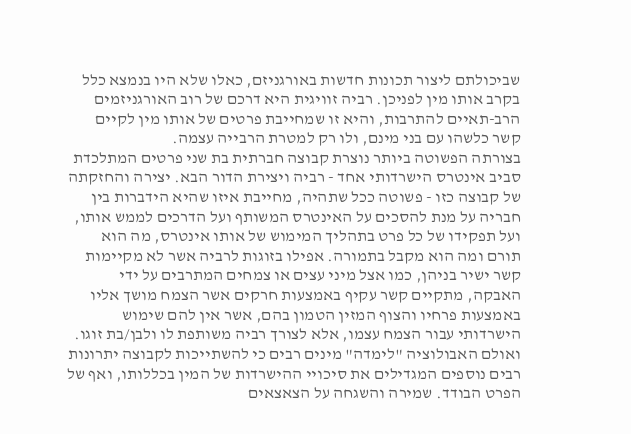שביכולתם ליצור תכונות חדשות באורגניזם, כאלו שלא היו בנמצא כלל בקרב אותו מין לפניכן. רביה זוויגית היא דרכם של רוב האורגניזמים הרב-תאיים להתרבות, והיא זו שמחייבת פרטים של אותו מין לקיים קשר כלשהו עם בני מינם, ולו רק למטרת הרבייה עצמה.
בצורתה הפשוטה ביותר נוצרת קבוצה חברתית בת שני פרטים המתלכדת סביב אינטרס הישרדותי אחד - רביה ויצירת הדור הבא. יצירה והחזקתה של קבוצה כזו - פשוטה ככל שתהיה, מחייבת איזו שהיא הידברות בין חבריה על מנת להסכים על האינטרס המשותף ועל הדרכים לממש אותו, ועל תפקידו של כל פרט בתהליך המימוש של אותו אינטרס, מה הוא תורם ומה הוא מקבל בתמורה. אפילו בזוגות לרביה אשר לא מקיימות קשר ישיר בניהן, כמו אצל מיני עצים או צמחים המתרבים על ידי האבקה, מתקיים קשר עקיף באמצעות חרקים אשר הצמח מושך אליו באמצעות פרחיו והצוף המזין הטמון בהם, אשר אין להם שימוש הישרדותי עבור הצמח עצמו, אלא לצורך רביה משותפת לו ולבן/בת זוגו.
ואולם האבולוציה "לימדה" מינים רבים כי להשתייכות לקבוצה יתרונות רבים נוספים המגדילים את סיכויי ההישרדות של המין בכללותו, ואף של הפרט הבודד. שמירה והשגחה על הצאצאים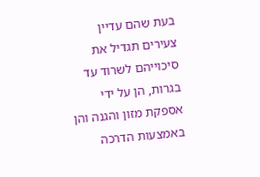בעת שהם עדיין צעירים תגדיל את סיכוייהם לשרוד עד בגרות, הן על ידי אספקת מזון והגנה והן באמצעות הדרכה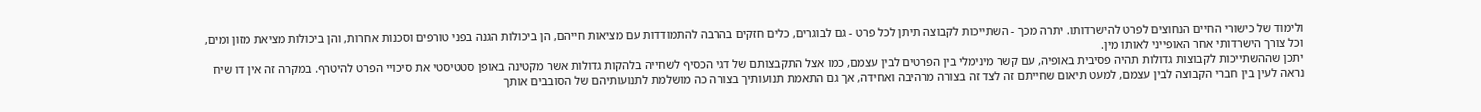ולימוד של כישורי החיים הנחוצים לפרט להישרדותו. יתרה מכך - השתייכות לקבוצה תיתן לכל פרט - גם לבוגרים, כלים חזקים בהרבה להתמודדות עם מציאות חייהם, הן ביכולות הגנה בפני טורפים וסכנות אחרות, והן ביכולות מציאת מזון ומים, וכל צורך הישרדותי אחר האופייני לאותו מין.
יתכן שההשתייכות לקבוצות גדולות תהיה פסיבית באופיה, עם קשר מינימלי בין הפרטים לבין עצמם, כמו אצל התקבצותם של דגי הכסיף לשחייה בלהקות גדולות אשר מקטינה באופן סטטיסטי את סיכויי הפרט להיטרף. במקרה זה אין דו שיח נראה לעין בין חברי הקבוצה לבין עצמם, למעט תיאום שחייתם זה לצד זה בצורה מרהיבה ואחידה, אך גם התאמת תנועותיך בצורה כה מושלמת לתנועותיהם של הסובבים אותך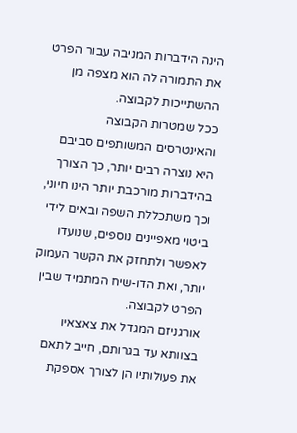הינה הידברות המניבה עבור הפרט את התמורה לה הוא מצפה מן ההשתייכות לקבוצה.
ככל שמטרות הקבוצה והאינטרסים המשותפים סביבם היא נוצרה רבים יותר, כך הצורך בהידברות מורכבת יותר הינו חיוני, וכך משתכללת השפה ובאים לידי ביטוי מאפיינים נוספים, שנועדו לאפשר ולתחזק את הקשר העמוק יותר, ואת הדו-שיח המתמיד שבין הפרט לקבוצה.
אורגניזם המגדל את צאצאיו בצוותא עד בגרותם, חייב לתאם את פעולותיו הן לצורך אספקת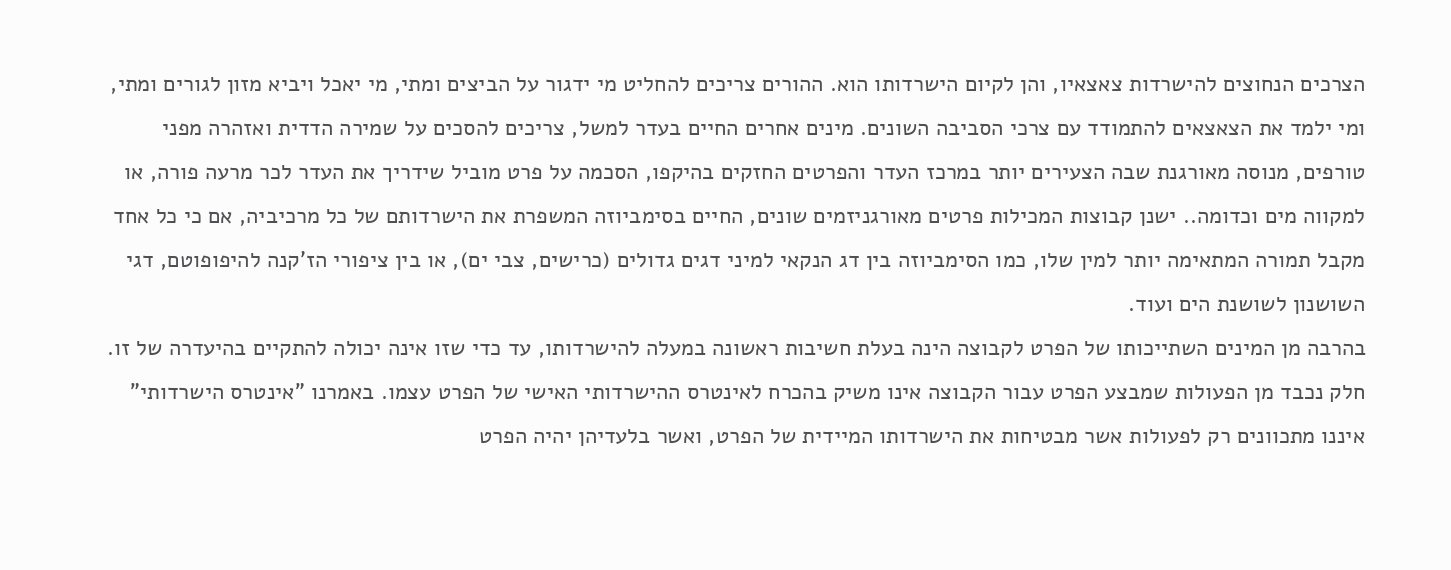הצרכים הנחוצים להישרדות צאצאיו, והן לקיום הישרדותו הוא. ההורים צריכים להחליט מי ידגור על הביצים ומתי, מי יאכל ויביא מזון לגורים ומתי, ומי ילמד את הצאצאים להתמודד עם צרכי הסביבה השונים. מינים אחרים החיים בעדר למשל, צריכים להסכים על שמירה הדדית ואזהרה מפני טורפים, מנוסה מאורגנת שבה הצעירים יותר במרכז העדר והפרטים החזקים בהיקפו, הסכמה על פרט מוביל שידריך את העדר לכר מרעה פורה, או למקווה מים וכדומה.. ישנן קבוצות המכילות פרטים מאורגניזמים שונים, החיים בסימביוזה המשפרת את הישרדותם של כל מרכיביה, אם כי כל אחד מקבל תמורה המתאימה יותר למין שלו, כמו הסימביוזה בין דג הנקאי למיני דגים גדולים (כרישים, צבי ים), או בין ציפורי הז'קנה להיפופוטם, דגי השושנון לשושנת הים ועוד.
בהרבה מן המינים השתייכותו של הפרט לקבוצה הינה בעלת חשיבות ראשונה במעלה להישרדותו, עד כדי שזו אינה יכולה להתקיים בהיעדרה של זו.
חלק נכבד מן הפעולות שמבצע הפרט עבור הקבוצה אינו משיק בהכרח לאינטרס ההישרדותי האישי של הפרט עצמו. באמרנו "אינטרס הישרדותי" איננו מתכוונים רק לפעולות אשר מבטיחות את הישרדותו המיידית של הפרט, ואשר בלעדיהן יהיה הפרט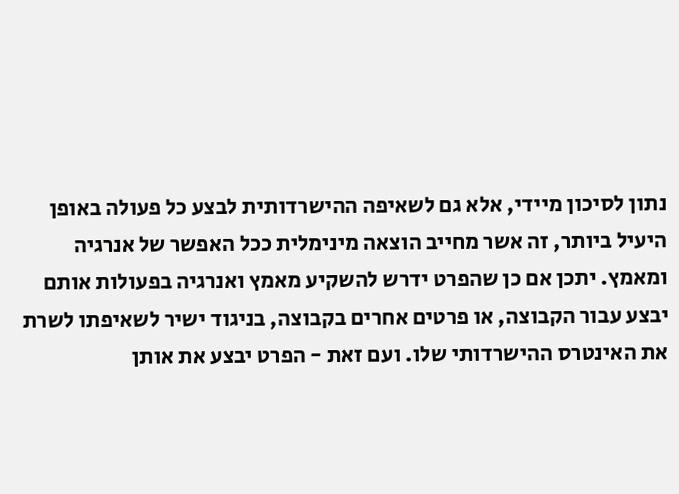נתון לסיכון מיידי, אלא גם לשאיפה ההישרדותית לבצע כל פעולה באופן היעיל ביותר, זה אשר מחייב הוצאה מינימלית ככל האפשר של אנרגיה ומאמץ. יתכן אם כן שהפרט ידרש להשקיע מאמץ ואנרגיה בפעולות אותם יבצע עבור הקבוצה, או פרטים אחרים בקבוצה, בניגוד ישיר לשאיפתו לשרת את האינטרס ההישרדותי שלו. ועם זאת - הפרט יבצע את אותן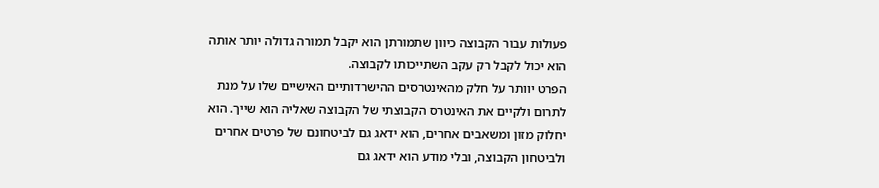פעולות עבור הקבוצה כיוון שתמורתן הוא יקבל תמורה גדולה יותר אותה הוא יכול לקבל רק עקב השתייכותו לקבוצה.
הפרט יוותר על חלק מהאינטרסים ההישרדותיים האישיים שלו על מנת לתרום ולקיים את האינטרס הקבוצתי של הקבוצה שאליה הוא שייך. הוא יחלוק מזון ומשאבים אחרים, הוא ידאג גם לביטחונם של פרטים אחרים ולביטחון הקבוצה, ובלי מודע הוא ידאג גם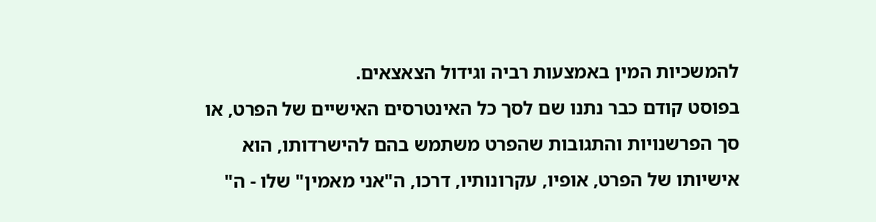להמשכיות המין באמצעות רביה וגידול הצאצאים.
בפוסט קודם כבר נתנו שם לסך כל האינטרסים האישיים של הפרט, או סך הפרשנויות והתגובות שהפרט משתמש בהם להישרדותו, הוא אישיותו של הפרט, אופיו, עקרונותיו, דרכו, ה"אני מאמין" שלו - ה"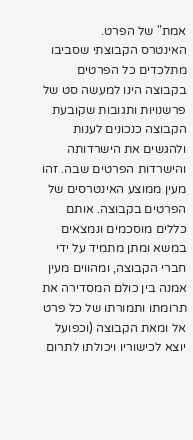אמת" של הפרט.
האינטרס הקבוצתי שסביבו מתלכדים כל הפרטים בקבוצה הינו למעשה סט של פרשנויות ותגובות שקובעת הקבוצה כנכונים לענות ולהגשים את הישרדותה והישרדות הפרטים שבה. זהו מעין ממוצע האינטרסים של הפרטים בקבוצה. אותם כללים מוסכמים ונמצאים במשא ומתן מתמיד על ידי חברי הקבוצה, ומהווים מעין אמנה בין כולם המסדירה את תרומתו ותמורתו של כל פרט אל ומאת הקבוצה (וכפועל יוצא לכישוריו ויכולתו לתרום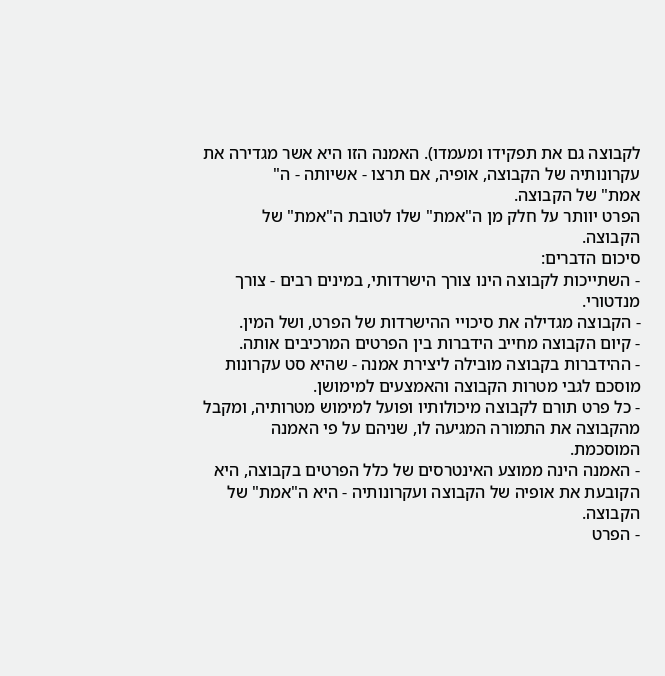לקבוצה גם את תפקידו ומעמדו). האמנה הזו היא אשר מגדירה את עקרונותיה של הקבוצה, אופיה, אם תרצו - אשיותה - ה"
אמת" של הקבוצה.
הפרט יוותר על חלק מן ה"אמת" שלו לטובת ה"אמת" של הקבוצה.
סיכום הדברים:
- השתייכות לקבוצה הינו צורך הישרדותי, במינים רבים - צורך מנדטורי.
- הקבוצה מגדילה את סיכויי ההישרדות של הפרט, ושל המין.
- קיום הקבוצה מחייב הידברות בין הפרטים המרכיבים אותה.
- ההידברות בקבוצה מובילה ליצירת אמנה - שהיא סט עקרונות מוסכם לגבי מטרות הקבוצה והאמצעים למימושן.
- כל פרט תורם לקבוצה מיכולותיו ופועל למימוש מטרותיה, ומקבל מהקבוצה את התמורה המגיעה לו, שניהם על פי האמנה המוסכמת.
- האמנה הינה ממוצע האינטרסים של כלל הפרטים בקבוצה, היא הקובעת את אופיה של הקבוצה ועקרונותיה - היא ה"אמת" של הקבוצה.
- הפרט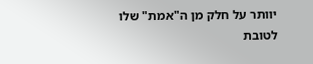יוותר על חלק מן ה"אמת" שלו לטובת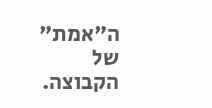ה"אמת" של הקבוצה.